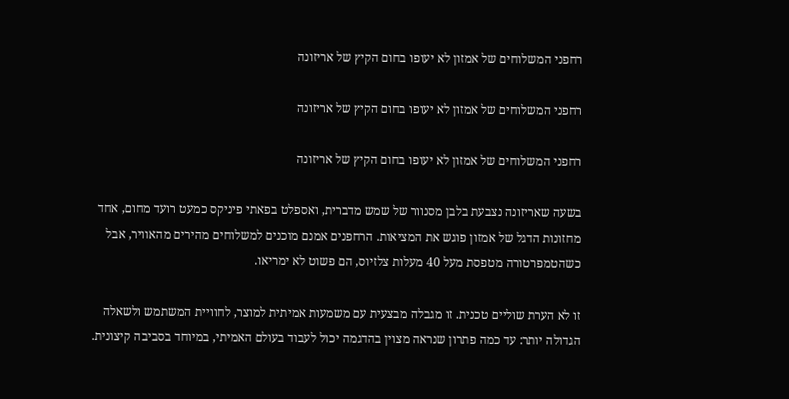רחפני המשלוחים של אמזון לא יעופו בחום הקיץ של אריזונה

רחפני המשלוחים של אמזון לא יעופו בחום הקיץ של אריזונה

רחפני המשלוחים של אמזון לא יעופו בחום הקיץ של אריזונה

בשעה שאריזונה נצבעת בלבן מסנוור של שמש מדברית, ואספלט בפאתי פיניקס כמעט רועד מחום, אחד מחזונות הדגל של אמזון פוגש את המציאות. הרחפנים אמנם מוכנים למשלוחים מהירים מהאוויר, אבל כשהטמפרטורה מטפסת מעל 40 מעלות צלזיוס, הם פשוט לא ימריאו.

זו לא הערת שוליים טכנית. זו מגבלה מבצעית עם משמעות אמיתית למוצר, לחוויית המשתמש ולשאלה הגדולה יותר: עד כמה פתרון שנראה מצוין בהדגמה יכול לעבוד בעולם האמיתי, במיוחד בסביבה קיצונית.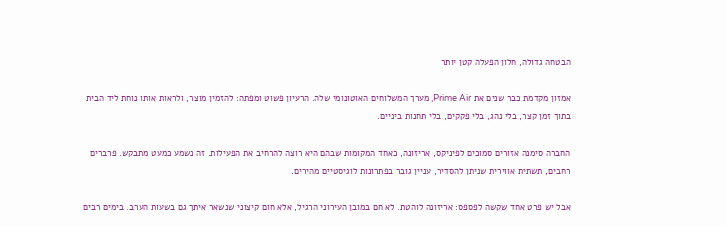הבטחה גדולה, חלון הפעלה קטן יותר

אמזון מקדמת כבר שנים את Prime Air, מערך המשלוחים האוטונומי שלה. הרעיון פשוט ומפתה: להזמין מוצר, ולראות אותו נוחת ליד הבית בתוך זמן קצר, בלי נהג, בלי פקקים, בלי תחנות ביניים.

החברה סימנה אזורים סמוכים לפיניקס, אריזונה, כאחד המקומות שבהם היא רוצה להרחיב את הפעילות. זה נשמע כמעט מתבקש. פרברים רחבים, תשתית אווירית שניתן להסדיר, עניין גובר בפתרונות לוגיסטיים מהירים.

אבל יש פרט אחד שקשה לפספס: אריזונה לוהטת. לא חם במובן העירוני הרגיל, אלא חום קיצוני שנשאר איתך גם בשעות הערב. בימים רבים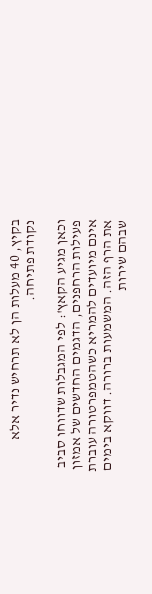בקיץ, 40 מעלות הן לא תרחיש נדיר אלא נקודת פתיחה.

וכאן מגיע הקאץ': לפי המגבלות שדווחו סביב פעילות הרחפנים, הדגמים החדשים של אמזון אינם מיועדים להמריא כשהטמפרטורה עוברת את הרף הזה. המשמעות ברורה. דווקא בימים שבהם שירות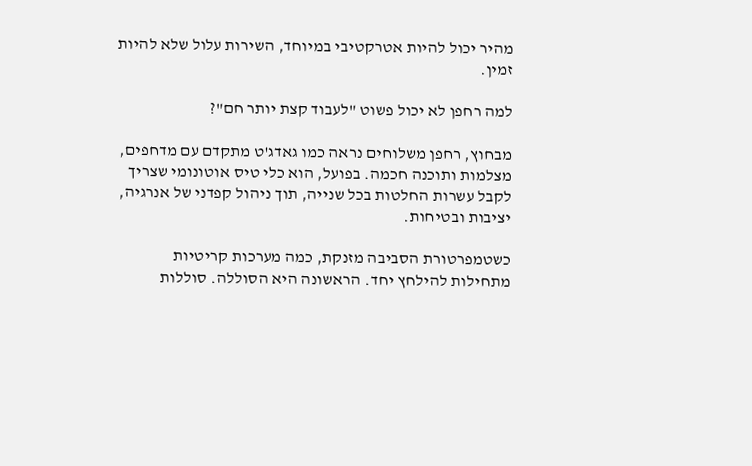מהיר יכול להיות אטרקטיבי במיוחד, השירות עלול שלא להיות זמין.

למה רחפן לא יכול פשוט "לעבוד קצת יותר חם"?

מבחוץ, רחפן משלוחים נראה כמו גאדג'ט מתקדם עם מדחפים, מצלמות ותוכנה חכמה. בפועל, הוא כלי טיס אוטונומי שצריך לקבל עשרות החלטות בכל שנייה, תוך ניהול קפדני של אנרגיה, יציבות ובטיחות.

כשטמפרטורת הסביבה מזנקת, כמה מערכות קריטיות מתחילות להילחץ יחד. הראשונה היא הסוללה. סוללות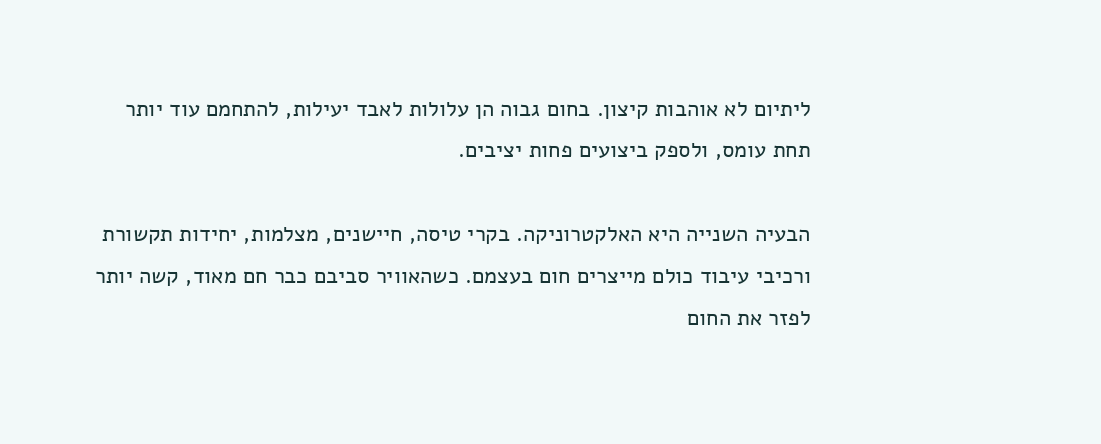ליתיום לא אוהבות קיצון. בחום גבוה הן עלולות לאבד יעילות, להתחמם עוד יותר תחת עומס, ולספק ביצועים פחות יציבים.

הבעיה השנייה היא האלקטרוניקה. בקרי טיסה, חיישנים, מצלמות, יחידות תקשורת ורכיבי עיבוד כולם מייצרים חום בעצמם. כשהאוויר סביבם כבר חם מאוד, קשה יותר לפזר את החום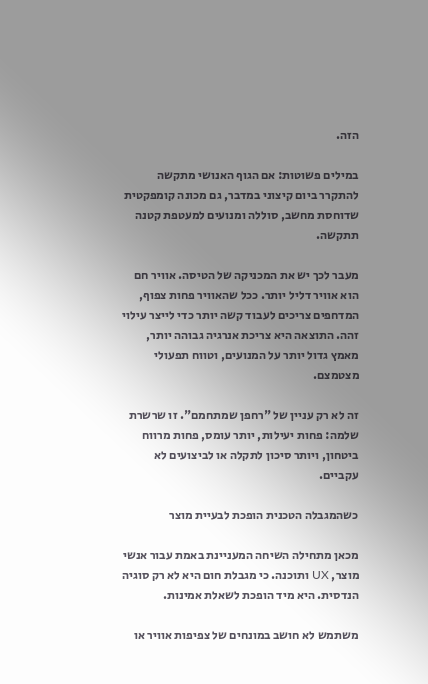הזה.

במילים פשוטות: אם הגוף האנושי מתקשה להתקרר ביום קיצוני במדבר, גם מכונה קומפקטית שדוחסת מחשב, סוללה ומנועים למעטפת קטנה תתקשה.

מעבר לכך יש את המכניקה של הטיסה. אוויר חם הוא אוויר דליל יותר. ככל שהאוויר פחות צפוף, המדחפים צריכים לעבוד קשה יותר כדי לייצר עילוי זהה. התוצאה היא צריכת אנרגיה גבוהה יותר, מאמץ גדול יותר על המנועים, וטווח תפעולי מצטמצם.

זה לא רק עניין של "רחפן שמתחמם". זו שרשרת שלמה: פחות יעילות, יותר עומס, פחות מרווח ביטחון, ויותר סיכון לתקלה או לביצועים לא עקביים.

כשהמגבלה הטכנית הופכת לבעיית מוצר

מכאן מתחילה השיחה המעניינת באמת עבור אנשי מוצר, UX ותוכנה. כי מגבלת חום היא לא רק סוגיה הנדסית. היא מיד הופכת לשאלת אמינות.

משתמש לא חושב במונחים של צפיפות אוויר או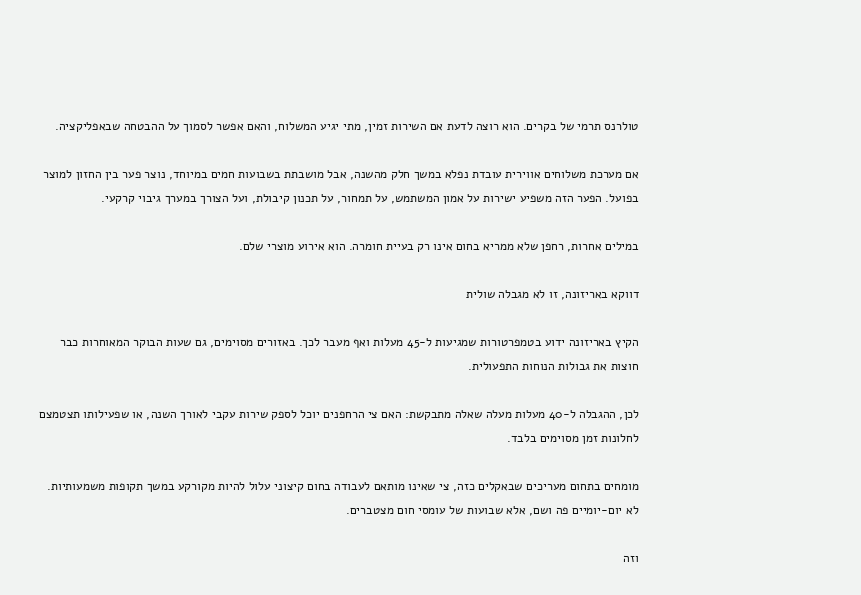טולרנס תרמי של בקרים. הוא רוצה לדעת אם השירות זמין, מתי יגיע המשלוח, והאם אפשר לסמוך על ההבטחה שבאפליקציה.

אם מערכת משלוחים אווירית עובדת נפלא במשך חלק מהשנה, אבל מושבתת בשבועות חמים במיוחד, נוצר פער בין החזון למוצר בפועל. הפער הזה משפיע ישירות על אמון המשתמש, על תמחור, על תכנון קיבולת, ועל הצורך במערך גיבוי קרקעי.

במילים אחרות, רחפן שלא ממריא בחום אינו רק בעיית חומרה. הוא אירוע מוצרי שלם.

דווקא באריזונה, זו לא מגבלה שולית

הקיץ באריזונה ידוע בטמפרטורות שמגיעות ל-45 מעלות ואף מעבר לכך. באזורים מסוימים, גם שעות הבוקר המאוחרות כבר חוצות את גבולות הנוחות התפעולית.

לכן, ההגבלה ל-40 מעלות מעלה שאלה מתבקשת: האם צי הרחפנים יוכל לספק שירות עקבי לאורך השנה, או שפעילותו תצטמצם לחלונות זמן מסוימים בלבד.

מומחים בתחום מעריכים שבאקלים כזה, צי שאינו מותאם לעבודה בחום קיצוני עלול להיות מקורקע במשך תקופות משמעותיות. לא יום-יומיים פה ושם, אלא שבועות של עומסי חום מצטברים.

וזה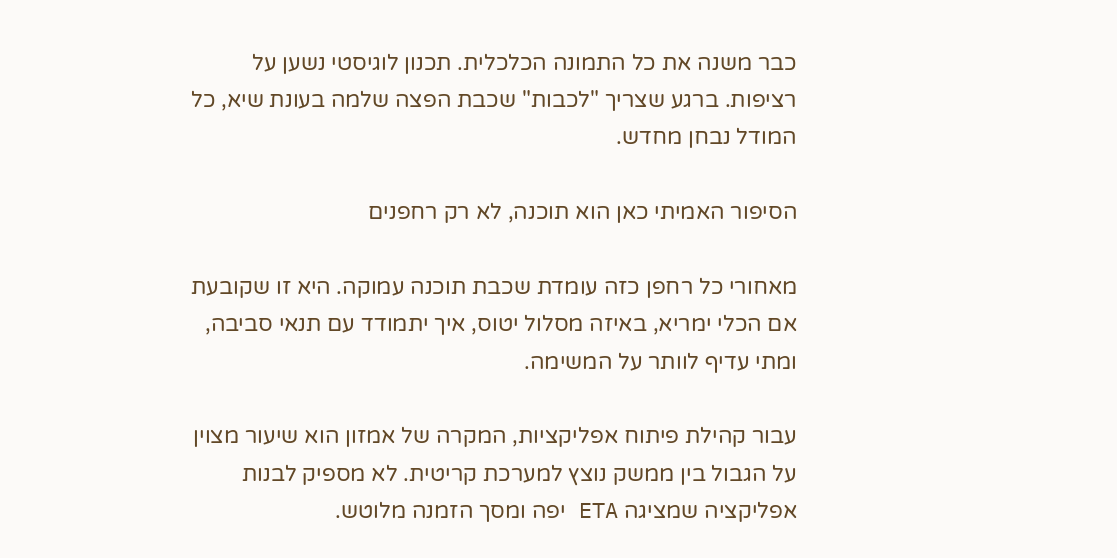כבר משנה את כל התמונה הכלכלית. תכנון לוגיסטי נשען על רציפות. ברגע שצריך "לכבות" שכבת הפצה שלמה בעונת שיא, כל המודל נבחן מחדש.

הסיפור האמיתי כאן הוא תוכנה, לא רק רחפנים

מאחורי כל רחפן כזה עומדת שכבת תוכנה עמוקה. היא זו שקובעת אם הכלי ימריא, באיזה מסלול יטוס, איך יתמודד עם תנאי סביבה, ומתי עדיף לוותר על המשימה.

עבור קהילת פיתוח אפליקציות, המקרה של אמזון הוא שיעור מצוין על הגבול בין ממשק נוצץ למערכת קריטית. לא מספיק לבנות אפליקציה שמציגה ETA יפה ומסך הזמנה מלוטש.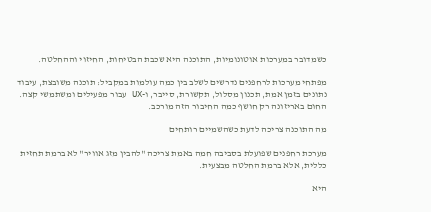כשמדובר במערכות אוטונומיות, התוכנה היא שכבת הבטיחות, החיזוי וההחלטה.

מפתחי מערכות לרחפנים נדרשים לשלב בין כמה עולמות במקביל: תוכנה משובצת, עיבוד נתונים בזמן אמת, תכנון מסלול, תקשורת, סייבר, ו-UX עבור מפעילים ומשתמשי קצה. החום באריזונה רק חושף כמה החיבור הזה מורכב.

מה התוכנה צריכה לדעת כשהשמיים רותחים

מערכת רחפנים שפועלת בסביבה חמה באמת צריכה "להבין מזג אוויר" לא ברמת תחזית כללית, אלא ברמת החלטה מבצעית.

היא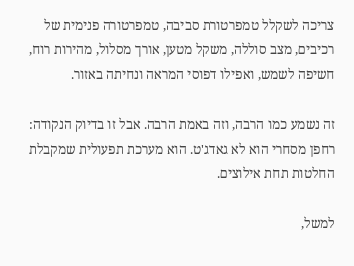צריכה לשקלל טמפרטורת סביבה, טמפרטורה פנימית של רכיבים, מצב סוללה, משקל מטען, אורך מסלול, מהירות רוח, חשיפה לשמש, ואפילו דפוסי המראה ונחיתה באזור.

זה נשמע כמו הרבה, וזה באמת הרבה. אבל זו בדיוק הנקודה: רחפן מסחרי הוא לא גאדג'ט. הוא מערכת תפעולית שמקבלת החלטות תחת אילוצים.

למשל,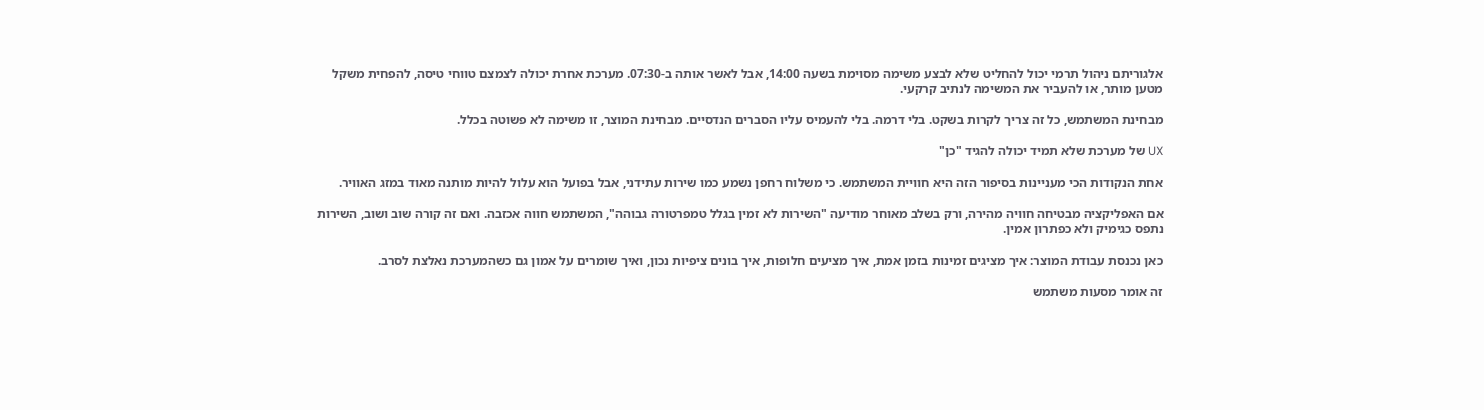אלגוריתם ניהול תרמי יכול להחליט שלא לבצע משימה מסוימת בשעה 14:00, אבל לאשר אותה ב-07:30. מערכת אחרת יכולה לצמצם טווחי טיסה, להפחית משקל מטען מותר, או להעביר את המשימה לנתיב קרקעי.

מבחינת המשתמש, כל זה צריך לקרות בשקט. בלי דרמה. בלי להעמיס עליו הסברים הנדסיים. מבחינת המוצר, זו משימה לא פשוטה בכלל.

UX של מערכת שלא תמיד יכולה להגיד "כן"

אחת הנקודות הכי מעניינות בסיפור הזה היא חוויית המשתמש. כי משלוח רחפן נשמע כמו שירות עתידני, אבל בפועל הוא עלול להיות מותנה מאוד במזג האוויר.

אם האפליקציה מבטיחה חוויה מהירה, ורק בשלב מאוחר מודיעה "השירות לא זמין בגלל טמפרטורה גבוהה", המשתמש חווה אכזבה. ואם זה קורה שוב ושוב, השירות נתפס כגימיק ולא כפתרון אמין.

כאן נכנסת עבודת המוצר: איך מציגים זמינות בזמן אמת, איך מציעים חלופות, איך בונים ציפיות נכון, ואיך שומרים על אמון גם כשהמערכת נאלצת לסרב.

זה אומר מסעות משתמש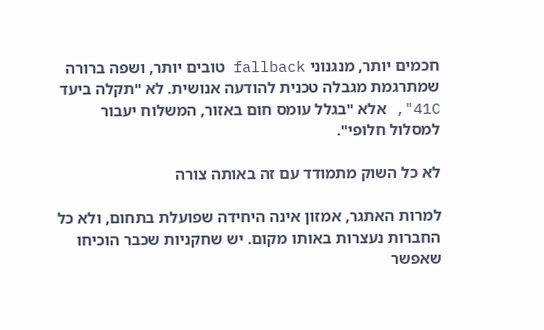חכמים יותר, מנגנוני fallback טובים יותר, ושפה ברורה שמתרגמת מגבלה טכנית להודעה אנושית. לא "תקלה ביעד 41C", אלא "בגלל עומס חום באזור, המשלוח יעבור למסלול חלופי".

לא כל השוק מתמודד עם זה באותה צורה

למרות האתגר, אמזון אינה היחידה שפועלת בתחום, ולא כל החברות נעצרות באותו מקום. יש שחקניות שכבר הוכיחו שאפשר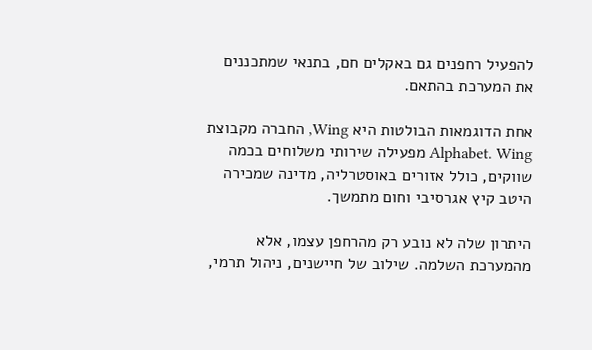להפעיל רחפנים גם באקלים חם, בתנאי שמתכננים את המערכת בהתאם.

אחת הדוגמאות הבולטות היא Wing, החברה מקבוצת Alphabet. Wing מפעילה שירותי משלוחים בכמה שווקים, כולל אזורים באוסטרליה, מדינה שמכירה היטב קיץ אגרסיבי וחום מתמשך.

היתרון שלה לא נובע רק מהרחפן עצמו, אלא מהמערכת השלמה. שילוב של חיישנים, ניהול תרמי,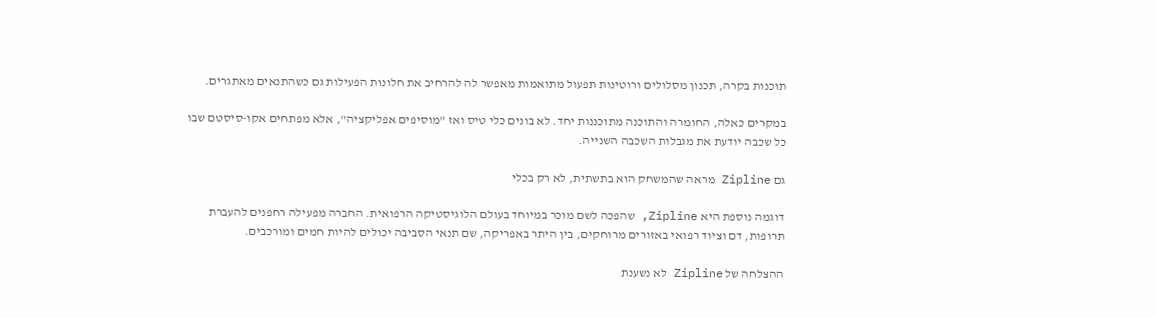תוכנות בקרה, תכנון מסלולים ורוטינות תפעול מתואמות מאפשר לה להרחיב את חלונות הפעילות גם כשהתנאים מאתגרים.

במקרים כאלה, החומרה והתוכנה מתוכננות יחד. לא בונים כלי טיס ואז "מוסיפים אפליקציה", אלא מפתחים אקו-סיסטם שבו כל שכבה יודעת את מגבלות השכבה השנייה.

גם Zipline מראה שהמשחק הוא בתשתית, לא רק בכלי

דוגמה נוספת היא Zipline, שהפכה לשם מוכר במיוחד בעולם הלוגיסטיקה הרפואית. החברה מפעילה רחפנים להעברת תרופות, דם וציוד רפואי באזורים מרוחקים, בין היתר באפריקה, שם תנאי הסביבה יכולים להיות חמים ומורכבים.

ההצלחה של Zipline לא נשענת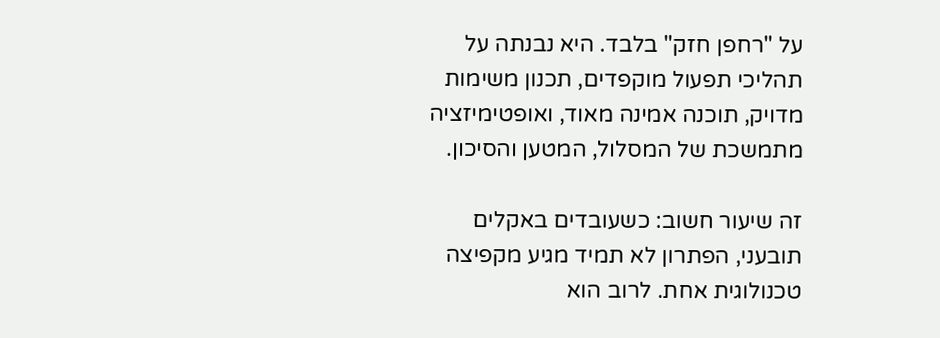על "רחפן חזק" בלבד. היא נבנתה על תהליכי תפעול מוקפדים, תכנון משימות מדויק, תוכנה אמינה מאוד, ואופטימיזציה מתמשכת של המסלול, המטען והסיכון.

זה שיעור חשוב: כשעובדים באקלים תובעני, הפתרון לא תמיד מגיע מקפיצה טכנולוגית אחת. לרוב הוא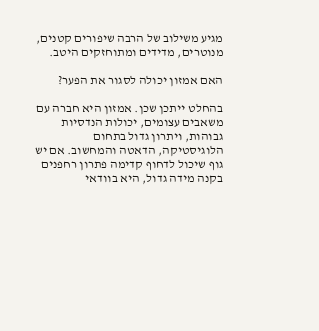מגיע משילוב של הרבה שיפורים קטנים, מנוטרים, מדידים ומתוחזקים היטב.

האם אמזון יכולה לסגור את הפער?

בהחלט ייתכן שכן. אמזון היא חברה עם משאבים עצומים, יכולות הנדסיות גבוהות, ויתרון גדול בתחום הלוגיסטיקה, הדאטה והמחשוב. אם יש גוף שיכול לדחוף קדימה פתרון רחפנים בקנה מידה גדול, היא בוודאי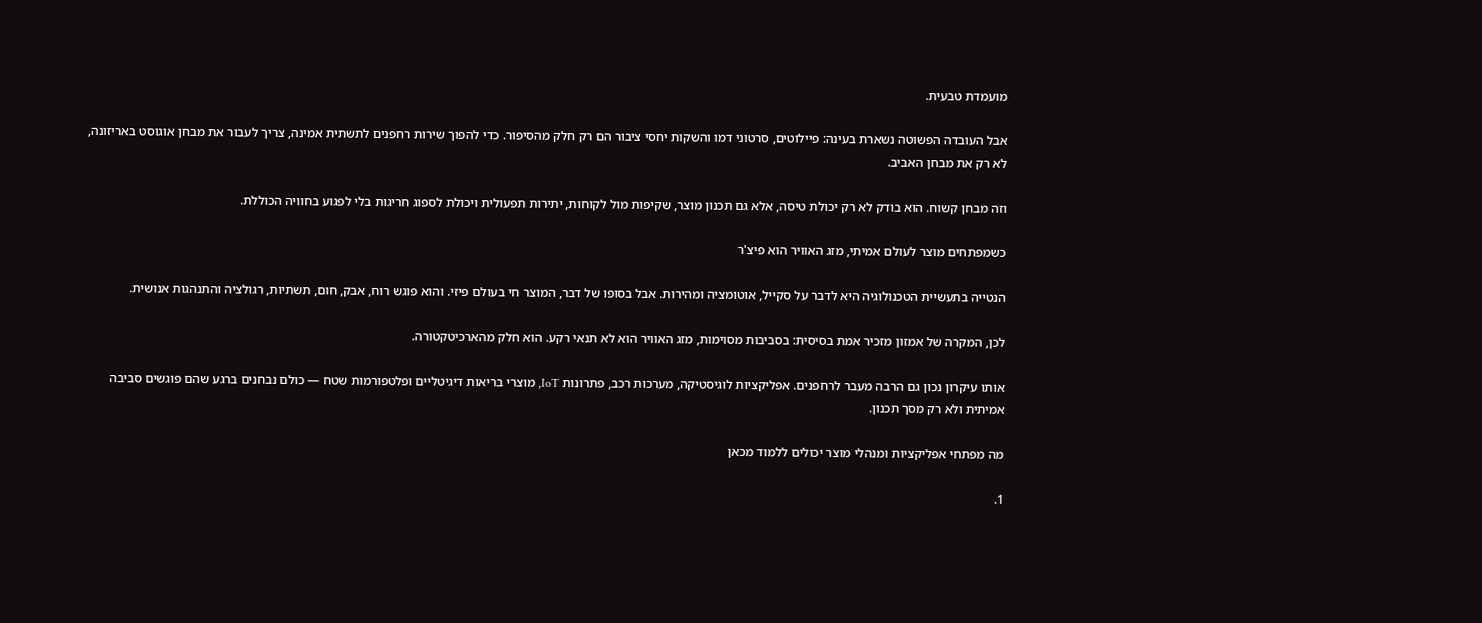מועמדת טבעית.

אבל העובדה הפשוטה נשארת בעינה: פיילוטים, סרטוני דמו והשקות יחסי ציבור הם רק חלק מהסיפור. כדי להפוך שירות רחפנים לתשתית אמינה, צריך לעבור את מבחן אוגוסט באריזונה, לא רק את מבחן האביב.

וזה מבחן קשוח. הוא בודק לא רק יכולת טיסה, אלא גם תכנון מוצר, שקיפות מול לקוחות, יתירות תפעולית ויכולת לספוג חריגות בלי לפגוע בחוויה הכוללת.

כשמפתחים מוצר לעולם אמיתי, מזג האוויר הוא פיצ'ר

הנטייה בתעשיית הטכנולוגיה היא לדבר על סקייל, אוטומציה ומהירות. אבל בסופו של דבר, המוצר חי בעולם פיזי. והוא פוגש רוח, אבק, חום, תשתיות, רגולציה והתנהגות אנושית.

לכן, המקרה של אמזון מזכיר אמת בסיסית: בסביבות מסוימות, מזג האוויר הוא לא תנאי רקע. הוא חלק מהארכיטקטורה.

אותו עיקרון נכון גם הרבה מעבר לרחפנים. אפליקציות לוגיסטיקה, מערכות רכב, פתרונות IoT, מוצרי בריאות דיגיטליים ופלטפורמות שטח — כולם נבחנים ברגע שהם פוגשים סביבה אמיתית ולא רק מסך תכנון.

מה מפתחי אפליקציות ומנהלי מוצר יכולים ללמוד מכאן

1.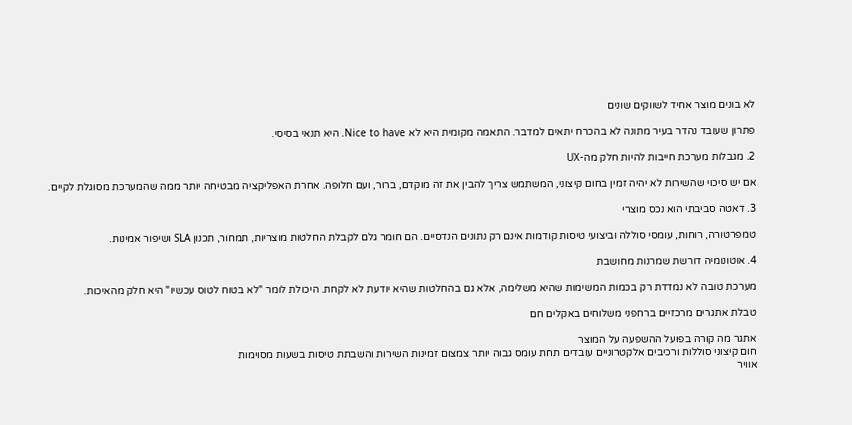לא בונים מוצר אחיד לשווקים שונים

פתרון שעובד נהדר בעיר מתונה לא בהכרח יתאים למדבר. התאמה מקומית היא לא Nice to have. היא תנאי בסיסי.

2. מגבלות מערכת חייבות להיות חלק מה-UX

אם יש סיכוי שהשירות לא יהיה זמין בחום קיצוני, המשתמש צריך להבין את זה מוקדם, ברור, ועם חלופה. אחרת האפליקציה מבטיחה יותר ממה שהמערכת מסוגלת לקיים.

3. דאטה סביבתי הוא נכס מוצרי

טמפרטורה, רוחות, עומסי סוללה וביצועי טיסות קודמות אינם רק נתונים הנדסיים. הם חומר גלם לקבלת החלטות מוצריות, תמחור, תכנון SLA ושיפור אמינות.

4. אוטונומיה דורשת שמרנות מחושבת

מערכת טובה לא נמדדת רק בכמות המשימות שהיא משלימה, אלא גם בהחלטות שהיא יודעת לא לקחת. היכולת לומר "לא בטוח לטוס עכשיו" היא חלק מהאיכות.

טבלת אתגרים מרכזיים ברחפני משלוחים באקלים חם

אתגר מה קורה בפועל ההשפעה על המוצר
חום קיצוני סוללות ורכיבים אלקטרוניים עובדים תחת עומס גבוה יותר צמצום זמינות השירות והשבתת טיסות בשעות מסוימות
אוויר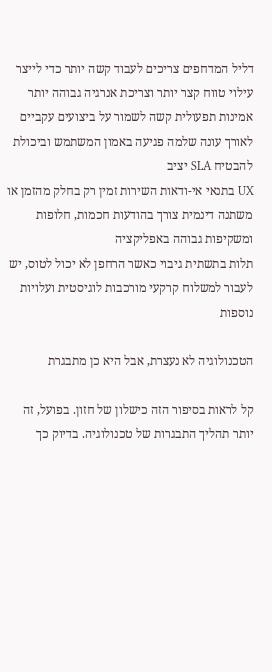דליל המדחפים צריכים לעבוד קשה יותר כדי לייצר עילוי טווח קצר יותר וצריכת אנרגיה גבוהה יותר
אמינות תפעולית קשה לשמור על ביצועים עקביים לאורך עונה שלמה פגיעה באמון המשתמש וביכולת להבטיח SLA יציב
UX בתנאי אי-ודאות השירות זמין רק בחלק מהזמן או משתנה דינמית צורך בהודעות חכמות, חלופות ומשקיפות גבוהה באפליקציה
תלות בתשתית גיבוי כאשר הרחפן לא יכול לטוס, יש לעבור למשלוח קרקעי מורכבות לוגיסטית ועלויות נוספות

הטכנולוגיה לא נעצרת, אבל היא כן מתבגרת

קל לראות בסיפור הזה כישלון של חזון. בפועל, זה יותר תהליך התבגרות של טכנולוגיה. בדיוק כך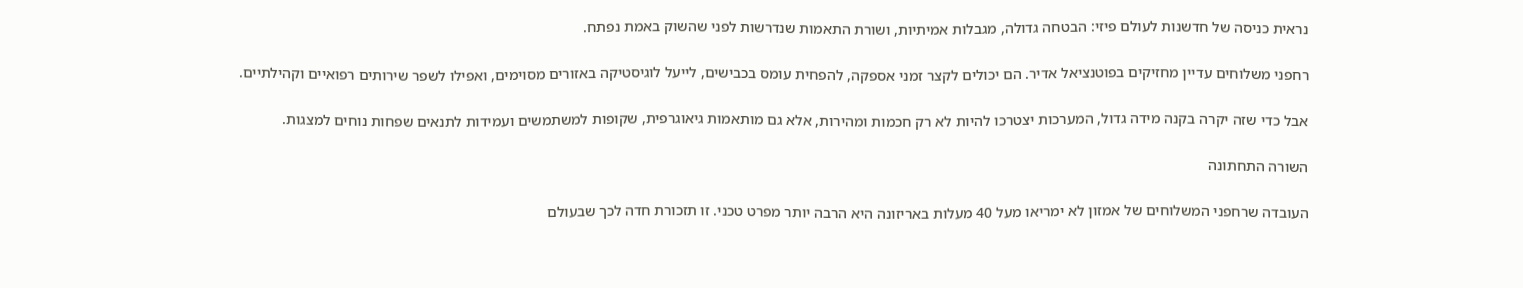נראית כניסה של חדשנות לעולם פיזי: הבטחה גדולה, מגבלות אמיתיות, ושורת התאמות שנדרשות לפני שהשוק באמת נפתח.

רחפני משלוחים עדיין מחזיקים בפוטנציאל אדיר. הם יכולים לקצר זמני אספקה, להפחית עומס בכבישים, לייעל לוגיסטיקה באזורים מסוימים, ואפילו לשפר שירותים רפואיים וקהילתיים.

אבל כדי שזה יקרה בקנה מידה גדול, המערכות יצטרכו להיות לא רק חכמות ומהירות, אלא גם מותאמות גיאוגרפית, שקופות למשתמשים ועמידות לתנאים שפחות נוחים למצגות.

השורה התחתונה

העובדה שרחפני המשלוחים של אמזון לא ימריאו מעל 40 מעלות באריזונה היא הרבה יותר מפרט טכני. זו תזכורת חדה לכך שבעולם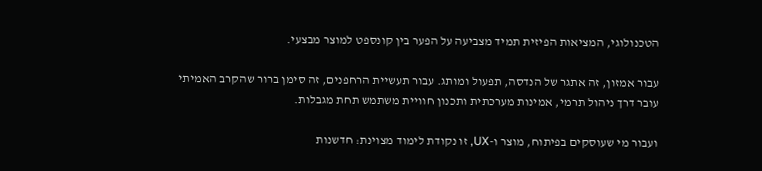הטכנולוגי, המציאות הפיזית תמיד מצביעה על הפער בין קונספט למוצר מבצעי.

עבור אמזון, זה אתגר של הנדסה, תפעול ומותג. עבור תעשיית הרחפנים, זה סימן ברור שהקרב האמיתי עובר דרך ניהול תרמי, אמינות מערכתית ותכנון חוויית משתמש תחת מגבלות.

ועבור מי שעוסקים בפיתוח, מוצר ו-UX, זו נקודת לימוד מצוינת: חדשנות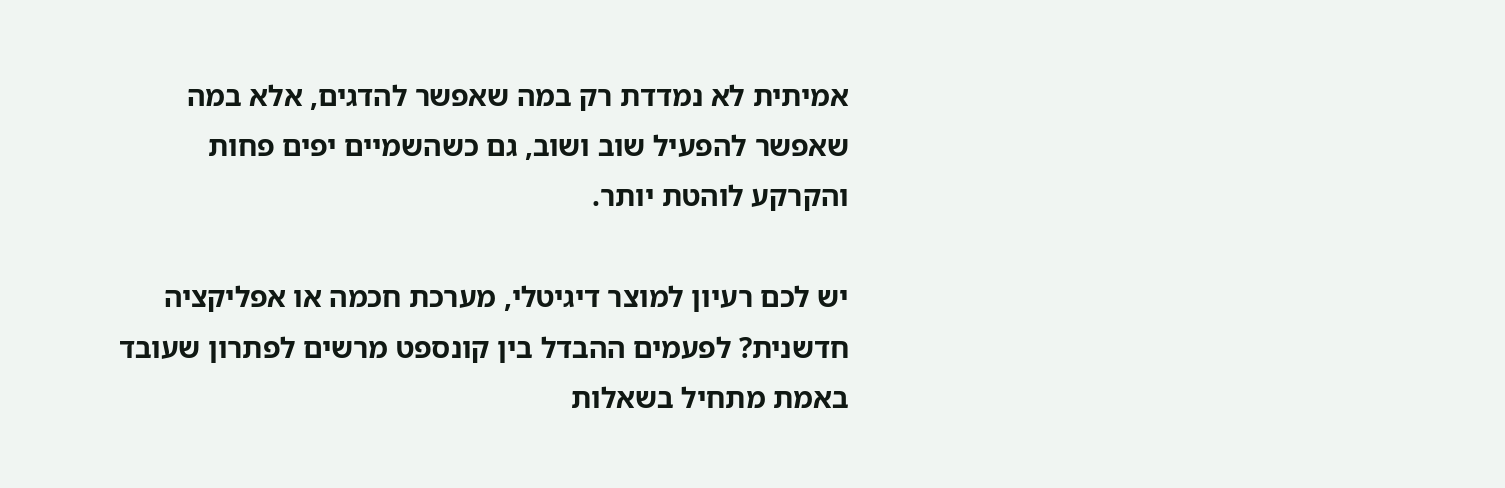אמיתית לא נמדדת רק במה שאפשר להדגים, אלא במה שאפשר להפעיל שוב ושוב, גם כשהשמיים יפים פחות והקרקע לוהטת יותר.

יש לכם רעיון למוצר דיגיטלי, מערכת חכמה או אפליקציה חדשנית? לפעמים ההבדל בין קונספט מרשים לפתרון שעובד באמת מתחיל בשאלות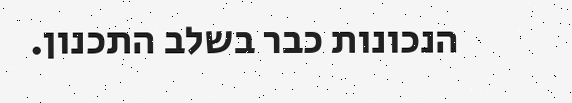הנכונות כבר בשלב התכנון.